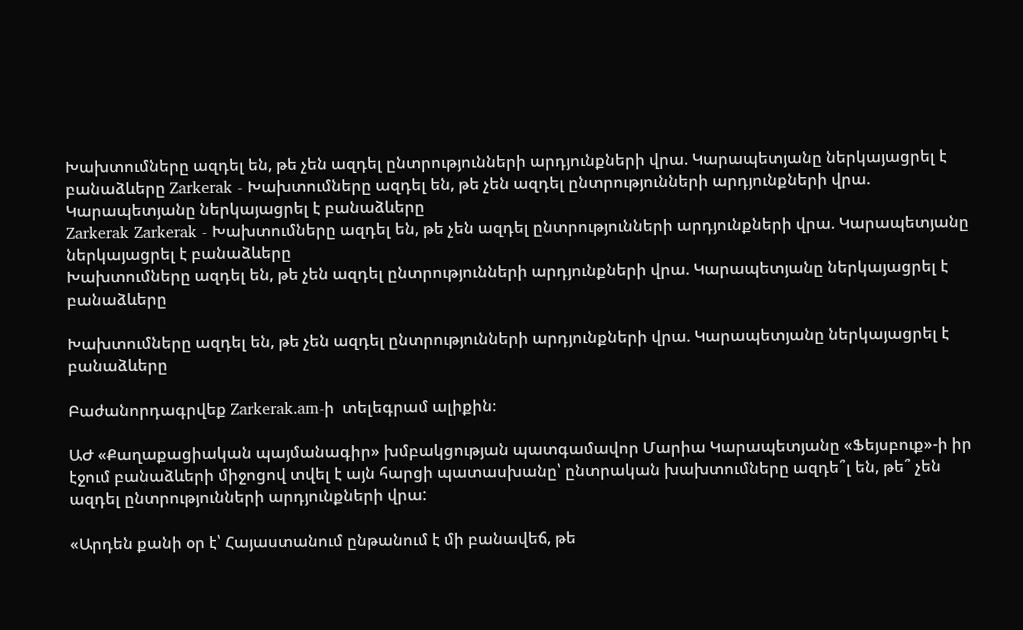Խախտումները ազդել են, թե չեն ազդել ընտրությունների արդյունքների վրա. Կարապետյանը ներկայացրել է բանաձևերը Zarkerak - Խախտումները ազդել են, թե չեն ազդել ընտրությունների արդյունքների վրա. Կարապետյանը ներկայացրել է բանաձևերը
Zarkerak Zarkerak - Խախտումները ազդել են, թե չեն ազդել ընտրությունների արդյունքների վրա. Կարապետյանը ներկայացրել է բանաձևերը
Խախտումները ազդել են, թե չեն ազդել ընտրությունների արդյունքների վրա. Կարապետյանը ներկայացրել է բանաձևերը

Խախտումները ազդել են, թե չեն ազդել ընտրությունների արդյունքների վրա. Կարապետյանը ներկայացրել է բանաձևերը

Բաժանորդագրվեք Zarkerak.am-ի  տելեգրամ ալիքին։

ԱԺ «Քաղաքացիական պայմանագիր» խմբակցության պատգամավոր Մարիա Կարապետյանը «Ֆեյսբուք»-ի իր էջում բանաձևերի միջոցով տվել է այն հարցի պատասխանը՝ ընտրական խախտումները ազդե՞լ են, թե՞ չեն ազդել ընտրությունների արդյունքների վրա:

«Արդեն քանի օր է՝ Հայաստանում ընթանում է մի բանավեճ, թե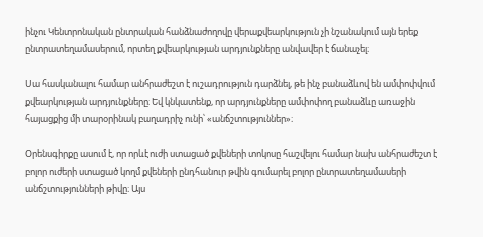ինչու Կենտրոնական ընտրական հանձնաժողովը վերաքվեարկություն չի նշանակում այն երեք ընտրատեղամասերում, որտեղ քվեարկության արդյունքները անվավեր է ճանաչել։

Սա հասկանալու համար անհրաժեշտ է ուշադրություն դարձնել, թե ինչ բանաձևով են ամփոփվում քվեարկության արդյունքները։ Եվ կնկատենք, որ արդյունքները ամփոփող բանաձևը առաջին հայացքից մի տարօրինակ բաղադրիչ ունի՝ «անճշտություններ»։

Օրենսգիրքը ասում է, որ որևէ ուժի ստացած քվեների տոկոսը հաշվելու համար նախ անհրաժեշտ է բոլոր ուժերի ստացած կողմ քվեների ընդհանուր թվին գումարել բոլոր ընտրատեղամասերի անճշտությունների թիվը։ Այս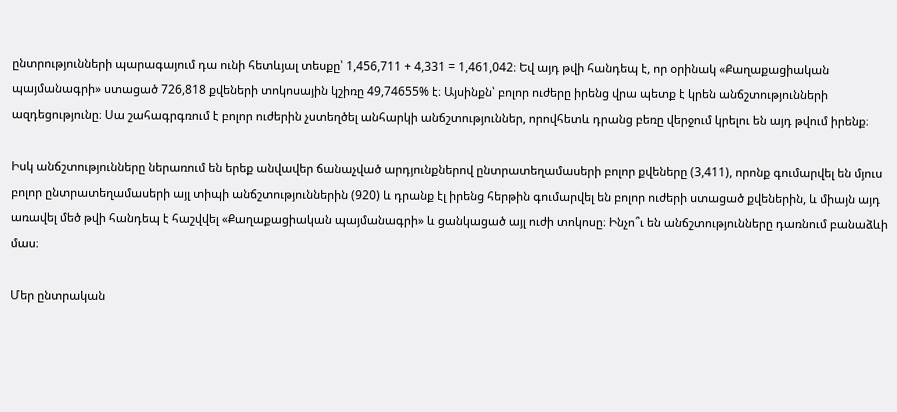ընտրությունների պարագայում դա ունի հետևյալ տեսքը՝ 1,456,711 + 4,331 = 1,461,042։ Եվ այդ թվի հանդեպ է, որ օրինակ «Քաղաքացիական պայմանագրի» ստացած 726,818 քվեների տոկոսային կշիռը 49,74655% է։ Այսինքն՝ բոլոր ուժերը իրենց վրա պետք է կրեն անճշտությունների ազդեցությունը։ Սա շահագրգռում է բոլոր ուժերին չստեղծել անհարկի անճշտություններ, որովհետև դրանց բեռը վերջում կրելու են այդ թվում իրենք։

Իսկ անճշտությունները ներառում են երեք անվավեր ճանաչված արդյունքներով ընտրատեղամասերի բոլոր քվեները (3,411), որոնք գումարվել են մյուս բոլոր ընտրատեղամասերի այլ տիպի անճշտություններին (920) և դրանք էլ իրենց հերթին գումարվել են բոլոր ուժերի ստացած քվեներին, և միայն այդ առավել մեծ թվի հանդեպ է հաշվվել «Քաղաքացիական պայմանագրի» և ցանկացած այլ ուժի տոկոսը։ Ինչո՞ւ են անճշտությունները դառնում բանաձևի մաս։

Մեր ընտրական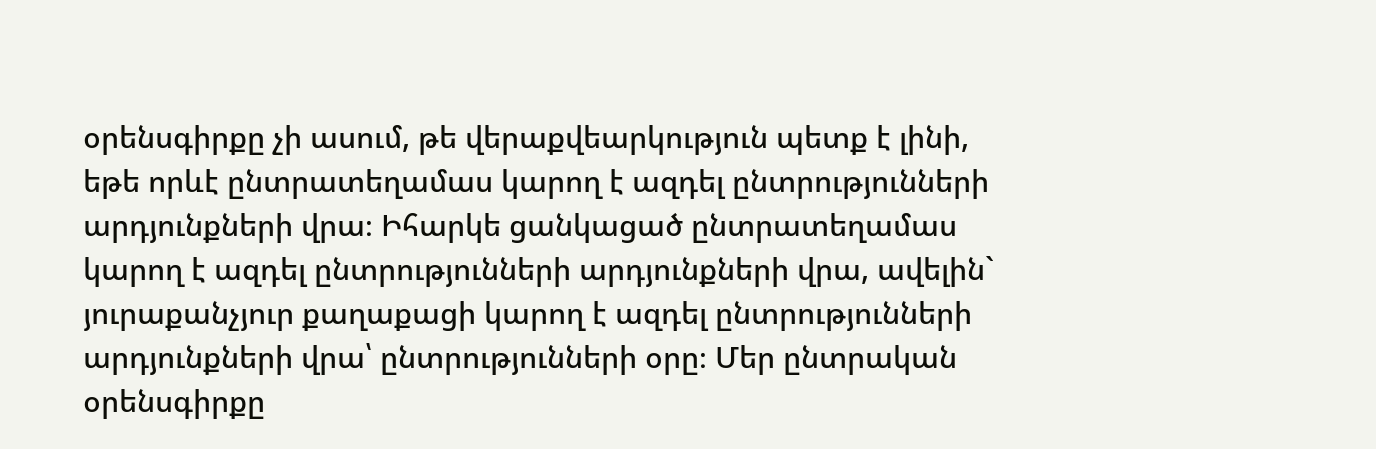օրենսգիրքը չի ասում, թե վերաքվեարկություն պետք է լինի, եթե որևէ ընտրատեղամաս կարող է ազդել ընտրությունների արդյունքների վրա։ Իհարկե ցանկացած ընտրատեղամաս կարող է ազդել ընտրությունների արդյունքների վրա, ավելին` յուրաքանչյուր քաղաքացի կարող է ազդել ընտրությունների արդյունքների վրա՝ ընտրությունների օրը։ Մեր ընտրական օրենսգիրքը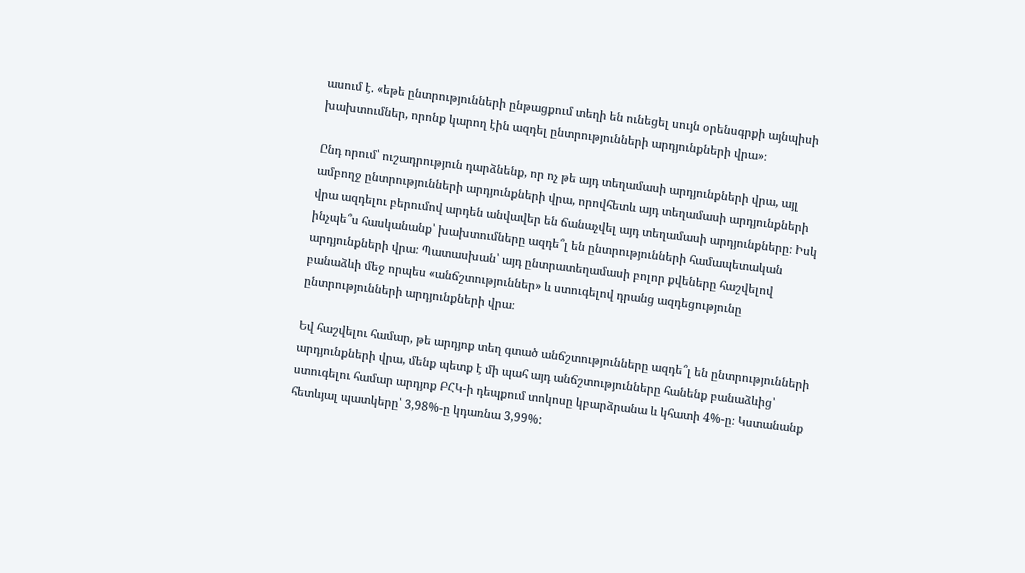ասում է. «եթե ընտրությունների ընթացքում տեղի են ունեցել սույն օրենսգրքի այնպիսի խախտումներ, որոնք կարող էին ազդել ընտրությունների արդյունքների վրա»։

Ընդ որում՝ ուշադրություն դարձնենք, որ ոչ թե այդ տեղամասի արդյունքների վրա, այլ ամբողջ ընտրությունների արդյունքների վրա, որովհետև այդ տեղամասի արդյունքների վրա ազդելու բերումով արդեն անվավեր են ճանաչվել այդ տեղամասի արդյունքները։ Իսկ ինչպե՞ս հասկանանք՝ խախտումները ազդե՞լ են ընտրությունների համապետական արդյունքների վրա։ Պատասխան՝ այդ ընտրատեղամասի բոլոր քվեները հաշվելով բանաձևի մեջ որպես «անճշտություններ» և ստուգելով դրանց ազդեցությունը ընտրությունների արդյունքների վրա։

Եվ հաշվելու համար, թե արդյոք տեղ գտած անճշտությունները ազդե՞լ են ընտրությունների արդյունքների վրա, մենք պետք է մի պահ այդ անճշտությունները հանենք բանաձևից՝ ստուգելու համար արդյոք ԲՀԿ-ի դեպքում տոկոսը կբարձրանա և կհատի 4%-ը։ Կստանանք հետևյալ պատկերը՝ 3,98%-ը կդառնա 3,99%: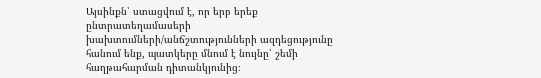Այսինքն՝ ստացվում է, որ երբ երեք ընտրատեղամասերի խախտումների/անճշտությունների ազդեցությունը հանում ենք, պատկերը մնում է նույնը՝ շեմի հաղթահարման դիտանկյունից։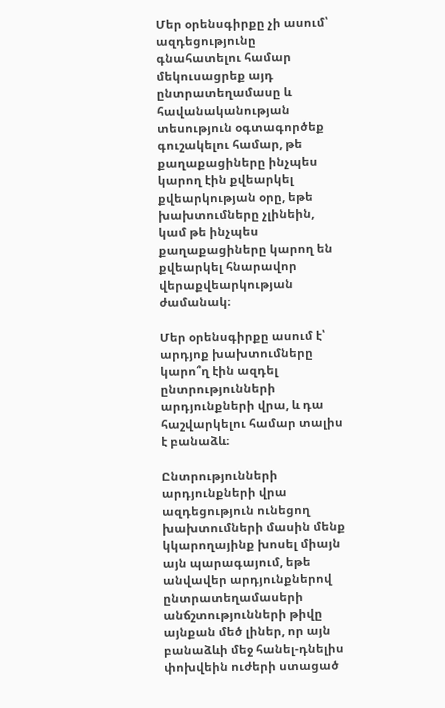Մեր օրենսգիրքը չի ասում՝ ազդեցությունը գնահատելու համար մեկուսացրեք այդ ընտրատեղամասը և հավանականության տեսություն օգտագործեք գուշակելու համար, թե քաղաքացիները ինչպես կարող էին քվեարկել քվեարկության օրը, եթե խախտումները չլինեին, կամ թե ինչպես քաղաքացիները կարող են քվեարկել հնարավոր վերաքվեարկության ժամանակ։

Մեր օրենսգիրքը ասում է՝ արդյոք խախտումները կարո՞ղ էին ազդել ընտրությունների արդյունքների վրա, և դա հաշվարկելու համար տալիս է բանաձև։

Ընտրությունների արդյունքների վրա ազդեցություն ունեցող խախտումների մասին մենք կկարողայինք խոսել միայն այն պարագայում, եթե անվավեր արդյունքներով ընտրատեղամասերի անճշտությունների թիվը այնքան մեծ լիներ, որ այն բանաձևի մեջ հանել-դնելիս փոխվեին ուժերի ստացած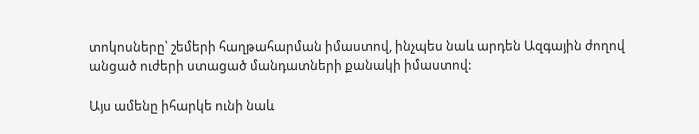տոկոսները՝ շեմերի հաղթահարման իմաստով, ինչպես նաև արդեն Ազգային ժողով անցած ուժերի ստացած մանդատների քանակի իմաստով:

Այս ամենը իհարկե ունի նաև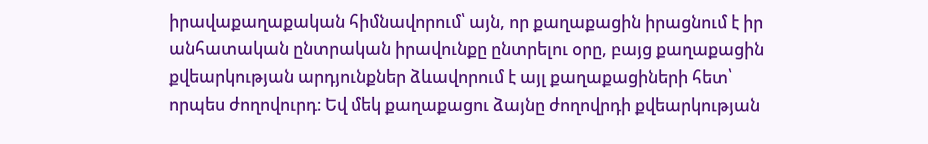իրավաքաղաքական հիմնավորում՝ այն, որ քաղաքացին իրացնում է իր անհատական ընտրական իրավունքը ընտրելու օրը, բայց քաղաքացին քվեարկության արդյունքներ ձևավորում է այլ քաղաքացիների հետ՝ որպես ժողովուրդ։ Եվ մեկ քաղաքացու ձայնը ժողովրդի քվեարկության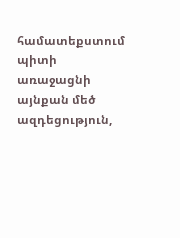համատեքստում պիտի առաջացնի այնքան մեծ ազդեցություն,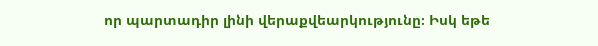որ պարտադիր լինի վերաքվեարկությունը։ Իսկ եթե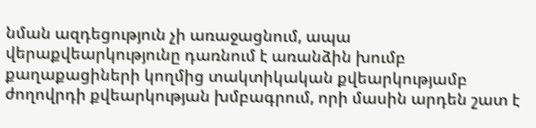նման ազդեցություն չի առաջացնում, ապա վերաքվեարկությունը դառնում է առանձին խումբ քաղաքացիների կողմից տակտիկական քվեարկությամբ ժողովրդի քվեարկության խմբագրում, որի մասին արդեն շատ է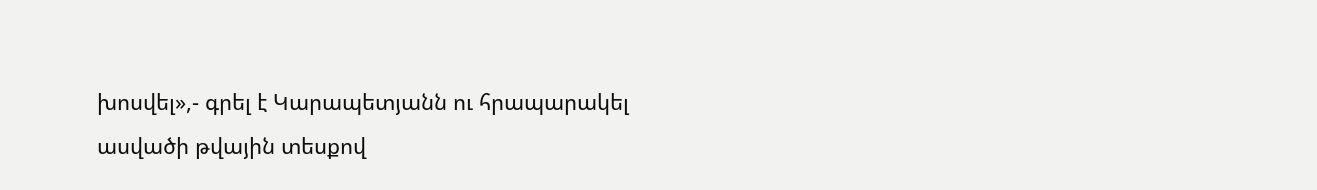խոսվել»,- գրել է Կարապետյանն ու հրապարակել ասվածի թվային տեսքով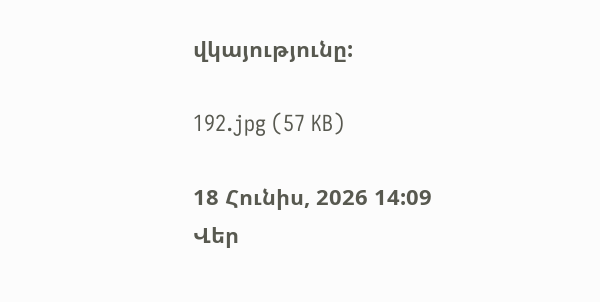վկայությունը:

192.jpg (57 KB)

18 Հունիս, 2026 14:09
Վեր